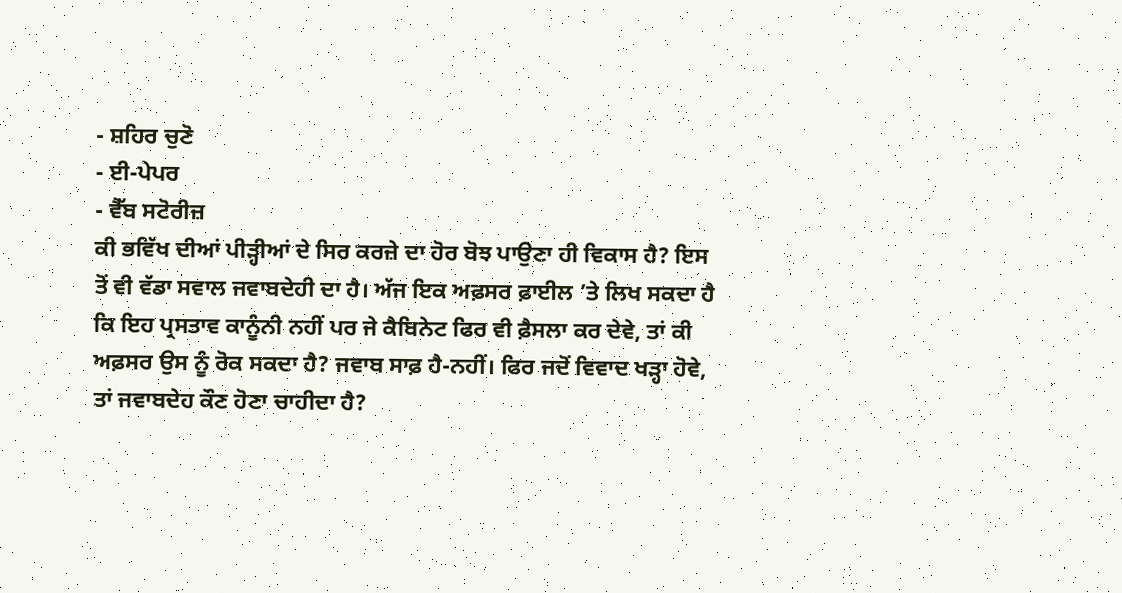- ਸ਼ਹਿਰ ਚੁਣੋ
- ਈ-ਪੇਪਰ
- ਵੈੱਬ ਸਟੋਰੀਜ਼
ਕੀ ਭਵਿੱਖ ਦੀਆਂ ਪੀੜ੍ਹੀਆਂ ਦੇ ਸਿਰ ਕਰਜ਼ੇ ਦਾ ਹੋਰ ਬੋਝ ਪਾਉਣਾ ਹੀ ਵਿਕਾਸ ਹੈ? ਇਸ ਤੋਂ ਵੀ ਵੱਡਾ ਸਵਾਲ ਜਵਾਬਦੇਹੀ ਦਾ ਹੈ। ਅੱਜ ਇਕ ਅਫ਼ਸਰ ਫ਼ਾਈਲ ’ਤੇ ਲਿਖ ਸਕਦਾ ਹੈ ਕਿ ਇਹ ਪ੍ਰਸਤਾਵ ਕਾਨੂੰਨੀ ਨਹੀਂ ਪਰ ਜੇ ਕੈਬਿਨੇਟ ਫਿਰ ਵੀ ਫ਼ੈਸਲਾ ਕਰ ਦੇਵੇ, ਤਾਂ ਕੀ ਅਫ਼ਸਰ ਉਸ ਨੂੰ ਰੋਕ ਸਕਦਾ ਹੈ? ਜਵਾਬ ਸਾਫ਼ ਹੈ-ਨਹੀਂ। ਫਿਰ ਜਦੋਂ ਵਿਵਾਦ ਖੜ੍ਹਾ ਹੋਵੇ, ਤਾਂ ਜਵਾਬਦੇਹ ਕੌਣ ਹੋਣਾ ਚਾਹੀਦਾ ਹੈ?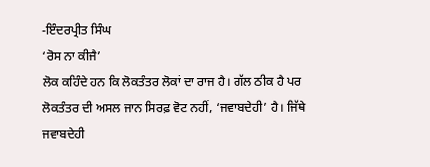-ਇੰਦਰਪ੍ਰੀਤ ਸਿੰਘ
‘ਰੋਸ ਨਾ ਕੀਜੈ’
ਲੋਕ ਕਹਿੰਦੇ ਹਨ ਕਿ ਲੋਕਤੰਤਰ ਲੋਕਾਂ ਦਾ ਰਾਜ ਹੈ। ਗੱਲ ਠੀਕ ਹੈ ਪਰ ਲੋਕਤੰਤਰ ਦੀ ਅਸਲ ਜਾਨ ਸਿਰਫ਼ ਵੋਟ ਨਹੀਂ, ‘ਜਵਾਬਦੇਹੀ’ ਹੈ। ਜਿੱਥੇ ਜਵਾਬਦੇਹੀ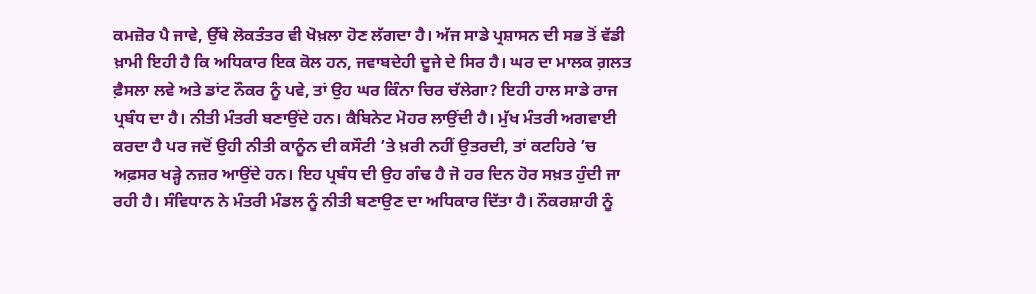ਕਮਜ਼ੋਰ ਪੈ ਜਾਵੇ, ਉੱਥੇ ਲੋਕਤੰਤਰ ਵੀ ਖੋਖ਼ਲਾ ਹੋਣ ਲੱਗਦਾ ਹੈ। ਅੱਜ ਸਾਡੇ ਪ੍ਰਸ਼ਾਸਨ ਦੀ ਸਭ ਤੋਂ ਵੱਡੀ ਖ਼ਾਮੀ ਇਹੀ ਹੈ ਕਿ ਅਧਿਕਾਰ ਇਕ ਕੋਲ ਹਨ, ਜਵਾਬਦੇਹੀ ਦੂਜੇ ਦੇ ਸਿਰ ਹੈ। ਘਰ ਦਾ ਮਾਲਕ ਗ਼ਲਤ ਫ਼ੈਸਲਾ ਲਵੇ ਅਤੇ ਡਾਂਟ ਨੌਕਰ ਨੂੰ ਪਵੇ, ਤਾਂ ਉਹ ਘਰ ਕਿੰਨਾ ਚਿਰ ਚੱਲੇਗਾ? ਇਹੀ ਹਾਲ ਸਾਡੇ ਰਾਜ ਪ੍ਰਬੰਧ ਦਾ ਹੈ। ਨੀਤੀ ਮੰਤਰੀ ਬਣਾਉਂਦੇ ਹਨ। ਕੈਬਿਨੇਟ ਮੋਹਰ ਲਾਉਂਦੀ ਹੈ। ਮੁੱਖ ਮੰਤਰੀ ਅਗਵਾਈ ਕਰਦਾ ਹੈ ਪਰ ਜਦੋਂ ਉਹੀ ਨੀਤੀ ਕਾਨੂੰਨ ਦੀ ਕਸੌਟੀ ’ਤੇ ਖ਼ਰੀ ਨਹੀਂ ਉਤਰਦੀ, ਤਾਂ ਕਟਹਿਰੇ ’ਚ ਅਫ਼ਸਰ ਖੜ੍ਹੇ ਨਜ਼ਰ ਆਉਂਦੇ ਹਨ। ਇਹ ਪ੍ਰਬੰਧ ਦੀ ਉਹ ਗੰਢ ਹੈ ਜੋ ਹਰ ਦਿਨ ਹੋਰ ਸਖ਼ਤ ਹੁੰਦੀ ਜਾ ਰਹੀ ਹੈ। ਸੰਵਿਧਾਨ ਨੇ ਮੰਤਰੀ ਮੰਡਲ ਨੂੰ ਨੀਤੀ ਬਣਾਉਣ ਦਾ ਅਧਿਕਾਰ ਦਿੱਤਾ ਹੈ। ਨੌਕਰਸ਼ਾਹੀ ਨੂੰ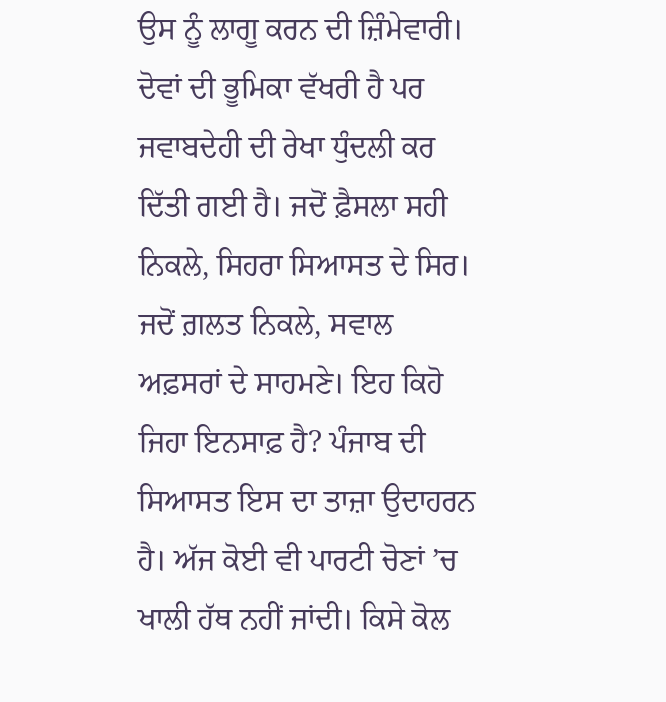ਉਸ ਨੂੰ ਲਾਗੂ ਕਰਨ ਦੀ ਜ਼ਿੰਮੇਵਾਰੀ। ਦੋਵਾਂ ਦੀ ਭੂਮਿਕਾ ਵੱਖਰੀ ਹੈ ਪਰ ਜਵਾਬਦੇਹੀ ਦੀ ਰੇਖਾ ਧੁੰਦਲੀ ਕਰ ਦਿੱਤੀ ਗਈ ਹੈ। ਜਦੋਂ ਫ਼ੈਸਲਾ ਸਹੀ ਨਿਕਲੇ, ਸਿਹਰਾ ਸਿਆਸਤ ਦੇ ਸਿਰ। ਜਦੋਂ ਗ਼ਲਤ ਨਿਕਲੇ, ਸਵਾਲ ਅਫ਼ਸਰਾਂ ਦੇ ਸਾਹਮਣੇ। ਇਹ ਕਿਹੋ ਜਿਹਾ ਇਨਸਾਫ਼ ਹੈ? ਪੰਜਾਬ ਦੀ ਸਿਆਸਤ ਇਸ ਦਾ ਤਾਜ਼ਾ ਉਦਾਹਰਨ ਹੈ। ਅੱਜ ਕੋਈ ਵੀ ਪਾਰਟੀ ਚੋਣਾਂ ’ਚ ਖਾਲੀ ਹੱਥ ਨਹੀਂ ਜਾਂਦੀ। ਕਿਸੇ ਕੋਲ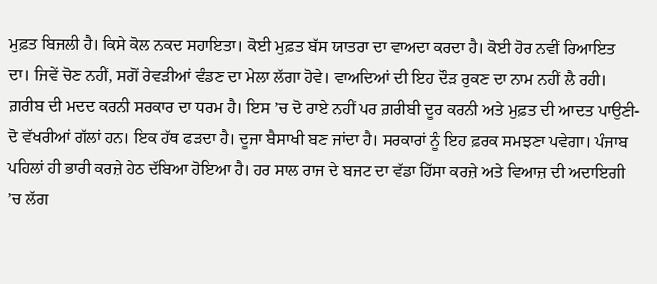ਮੁਫ਼ਤ ਬਿਜਲੀ ਹੈ। ਕਿਸੇ ਕੋਲ ਨਕਦ ਸਹਾਇਤਾ। ਕੋਈ ਮੁਫ਼ਤ ਬੱਸ ਯਾਤਰਾ ਦਾ ਵਾਅਦਾ ਕਰਦਾ ਹੈ। ਕੋਈ ਹੋਰ ਨਵੀਂ ਰਿਆਇਤ ਦਾ। ਜਿਵੇਂ ਚੋਣ ਨਹੀਂ, ਸਗੋਂ ਰੇਵੜੀਆਂ ਵੰਡਣ ਦਾ ਮੇਲਾ ਲੱਗਾ ਹੋਵੇ। ਵਾਅਦਿਆਂ ਦੀ ਇਹ ਦੌੜ ਰੁਕਣ ਦਾ ਨਾਮ ਨਹੀਂ ਲੈ ਰਹੀ। ਗ਼ਰੀਬ ਦੀ ਮਦਦ ਕਰਨੀ ਸਰਕਾਰ ਦਾ ਧਰਮ ਹੈ। ਇਸ ’ਚ ਦੋ ਰਾਏ ਨਹੀਂ ਪਰ ਗ਼ਰੀਬੀ ਦੂਰ ਕਰਨੀ ਅਤੇ ਮੁਫ਼ਤ ਦੀ ਆਦਤ ਪਾਉਣੀ-ਦੋ ਵੱਖਰੀਆਂ ਗੱਲਾਂ ਹਨ। ਇਕ ਹੱਥ ਫੜਦਾ ਹੈ। ਦੂਜਾ ਬੈਸਾਖੀ ਬਣ ਜਾਂਦਾ ਹੈ। ਸਰਕਾਰਾਂ ਨੂੰ ਇਹ ਫ਼ਰਕ ਸਮਝਣਾ ਪਵੇਗਾ। ਪੰਜਾਬ ਪਹਿਲਾਂ ਹੀ ਭਾਰੀ ਕਰਜ਼ੇ ਹੇਠ ਦੱਬਿਆ ਹੋਇਆ ਹੈ। ਹਰ ਸਾਲ ਰਾਜ ਦੇ ਬਜਟ ਦਾ ਵੱਡਾ ਹਿੱਸਾ ਕਰਜ਼ੇ ਅਤੇ ਵਿਆਜ਼ ਦੀ ਅਦਾਇਗੀ ’ਚ ਲੱਗ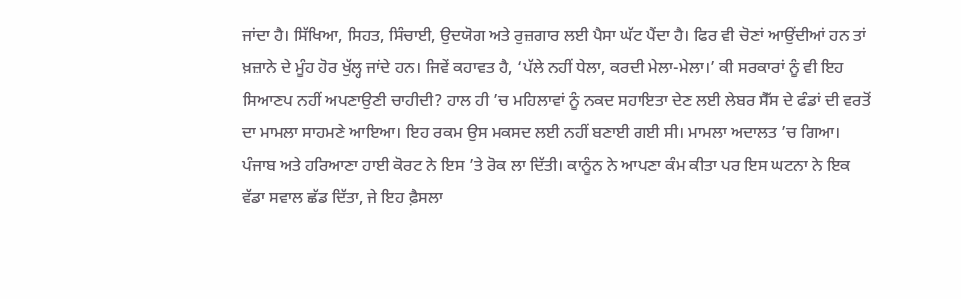ਜਾਂਦਾ ਹੈ। ਸਿੱਖਿਆ, ਸਿਹਤ, ਸਿੰਚਾਈ, ਉਦਯੋਗ ਅਤੇ ਰੁਜ਼ਗਾਰ ਲਈ ਪੈਸਾ ਘੱਟ ਪੈਂਦਾ ਹੈ। ਫਿਰ ਵੀ ਚੋਣਾਂ ਆਉਂਦੀਆਂ ਹਨ ਤਾਂ ਖ਼ਜ਼ਾਨੇ ਦੇ ਮੂੰਹ ਹੋਰ ਖੁੱਲ੍ਹ ਜਾਂਦੇ ਹਨ। ਜਿਵੇਂ ਕਹਾਵਤ ਹੈ, ‘ਪੱਲੇ ਨਹੀਂ ਧੇਲਾ, ਕਰਦੀ ਮੇਲਾ-ਮੇਲਾ।’ ਕੀ ਸਰਕਾਰਾਂ ਨੂੰ ਵੀ ਇਹ ਸਿਆਣਪ ਨਹੀਂ ਅਪਣਾਉਣੀ ਚਾਹੀਦੀ? ਹਾਲ ਹੀ ’ਚ ਮਹਿਲਾਵਾਂ ਨੂੰ ਨਕਦ ਸਹਾਇਤਾ ਦੇਣ ਲਈ ਲੇਬਰ ਸੈੱਸ ਦੇ ਫੰਡਾਂ ਦੀ ਵਰਤੋਂ ਦਾ ਮਾਮਲਾ ਸਾਹਮਣੇ ਆਇਆ। ਇਹ ਰਕਮ ਉਸ ਮਕਸਦ ਲਈ ਨਹੀਂ ਬਣਾਈ ਗਈ ਸੀ। ਮਾਮਲਾ ਅਦਾਲਤ ’ਚ ਗਿਆ। ਪੰਜਾਬ ਅਤੇ ਹਰਿਆਣਾ ਹਾਈ ਕੋਰਟ ਨੇ ਇਸ ’ਤੇ ਰੋਕ ਲਾ ਦਿੱਤੀ। ਕਾਨੂੰਨ ਨੇ ਆਪਣਾ ਕੰਮ ਕੀਤਾ ਪਰ ਇਸ ਘਟਨਾ ਨੇ ਇਕ ਵੱਡਾ ਸਵਾਲ ਛੱਡ ਦਿੱਤਾ, ਜੇ ਇਹ ਫ਼ੈਸਲਾ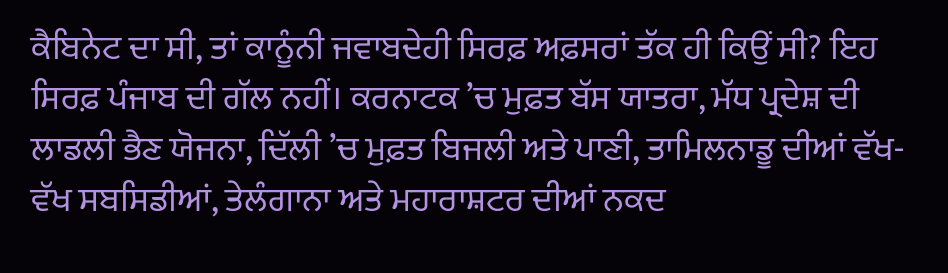ਕੈਬਿਨੇਟ ਦਾ ਸੀ, ਤਾਂ ਕਾਨੂੰਨੀ ਜਵਾਬਦੇਹੀ ਸਿਰਫ਼ ਅਫ਼ਸਰਾਂ ਤੱਕ ਹੀ ਕਿਉਂ ਸੀ? ਇਹ ਸਿਰਫ਼ ਪੰਜਾਬ ਦੀ ਗੱਲ ਨਹੀਂ। ਕਰਨਾਟਕ ’ਚ ਮੁਫ਼ਤ ਬੱਸ ਯਾਤਰਾ, ਮੱਧ ਪ੍ਰਦੇਸ਼ ਦੀ ਲਾਡਲੀ ਭੈਣ ਯੋਜਨਾ, ਦਿੱਲੀ ’ਚ ਮੁਫ਼ਤ ਬਿਜਲੀ ਅਤੇ ਪਾਣੀ, ਤਾਮਿਲਨਾਡੂ ਦੀਆਂ ਵੱਖ-ਵੱਖ ਸਬਸਿਡੀਆਂ, ਤੇਲੰਗਾਨਾ ਅਤੇ ਮਹਾਰਾਸ਼ਟਰ ਦੀਆਂ ਨਕਦ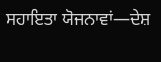ਸਹਾਇਤਾ ਯੋਜਨਾਵਾਂ—ਦੇਸ਼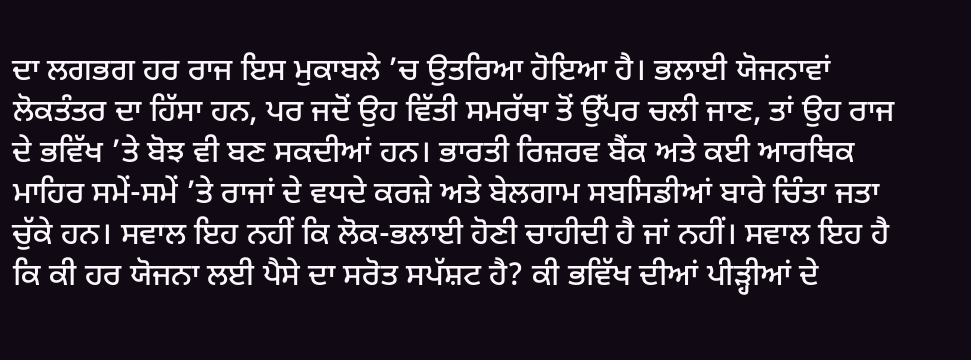ਦਾ ਲਗਭਗ ਹਰ ਰਾਜ ਇਸ ਮੁਕਾਬਲੇ ’ਚ ਉਤਰਿਆ ਹੋਇਆ ਹੈ। ਭਲਾਈ ਯੋਜਨਾਵਾਂ ਲੋਕਤੰਤਰ ਦਾ ਹਿੱਸਾ ਹਨ, ਪਰ ਜਦੋਂ ਉਹ ਵਿੱਤੀ ਸਮਰੱਥਾ ਤੋਂ ਉੱਪਰ ਚਲੀ ਜਾਣ, ਤਾਂ ਉਹ ਰਾਜ ਦੇ ਭਵਿੱਖ ’ਤੇ ਬੋਝ ਵੀ ਬਣ ਸਕਦੀਆਂ ਹਨ। ਭਾਰਤੀ ਰਿਜ਼ਰਵ ਬੈਂਕ ਅਤੇ ਕਈ ਆਰਥਿਕ ਮਾਹਿਰ ਸਮੇਂ-ਸਮੇਂ ’ਤੇ ਰਾਜਾਂ ਦੇ ਵਧਦੇ ਕਰਜ਼ੇ ਅਤੇ ਬੇਲਗਾਮ ਸਬਸਿਡੀਆਂ ਬਾਰੇ ਚਿੰਤਾ ਜਤਾ ਚੁੱਕੇ ਹਨ। ਸਵਾਲ ਇਹ ਨਹੀਂ ਕਿ ਲੋਕ-ਭਲਾਈ ਹੋਣੀ ਚਾਹੀਦੀ ਹੈ ਜਾਂ ਨਹੀਂ। ਸਵਾਲ ਇਹ ਹੈ ਕਿ ਕੀ ਹਰ ਯੋਜਨਾ ਲਈ ਪੈਸੇ ਦਾ ਸਰੋਤ ਸਪੱਸ਼ਟ ਹੈ? ਕੀ ਭਵਿੱਖ ਦੀਆਂ ਪੀੜ੍ਹੀਆਂ ਦੇ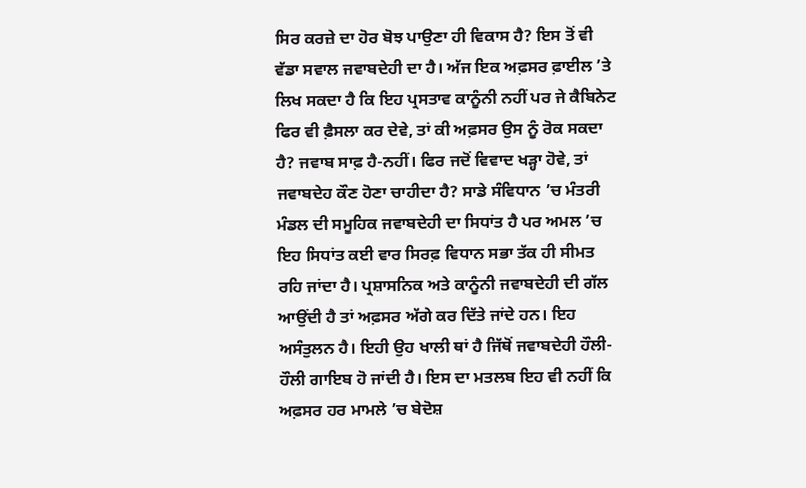ਸਿਰ ਕਰਜ਼ੇ ਦਾ ਹੋਰ ਬੋਝ ਪਾਉਣਾ ਹੀ ਵਿਕਾਸ ਹੈ? ਇਸ ਤੋਂ ਵੀ ਵੱਡਾ ਸਵਾਲ ਜਵਾਬਦੇਹੀ ਦਾ ਹੈ। ਅੱਜ ਇਕ ਅਫ਼ਸਰ ਫ਼ਾਈਲ ’ਤੇ ਲਿਖ ਸਕਦਾ ਹੈ ਕਿ ਇਹ ਪ੍ਰਸਤਾਵ ਕਾਨੂੰਨੀ ਨਹੀਂ ਪਰ ਜੇ ਕੈਬਿਨੇਟ ਫਿਰ ਵੀ ਫ਼ੈਸਲਾ ਕਰ ਦੇਵੇ, ਤਾਂ ਕੀ ਅਫ਼ਸਰ ਉਸ ਨੂੰ ਰੋਕ ਸਕਦਾ ਹੈ? ਜਵਾਬ ਸਾਫ਼ ਹੈ-ਨਹੀਂ। ਫਿਰ ਜਦੋਂ ਵਿਵਾਦ ਖੜ੍ਹਾ ਹੋਵੇ, ਤਾਂ ਜਵਾਬਦੇਹ ਕੌਣ ਹੋਣਾ ਚਾਹੀਦਾ ਹੈ? ਸਾਡੇ ਸੰਵਿਧਾਨ ’ਚ ਮੰਤਰੀ ਮੰਡਲ ਦੀ ਸਮੂਹਿਕ ਜਵਾਬਦੇਹੀ ਦਾ ਸਿਧਾਂਤ ਹੈ ਪਰ ਅਮਲ ’ਚ ਇਹ ਸਿਧਾਂਤ ਕਈ ਵਾਰ ਸਿਰਫ਼ ਵਿਧਾਨ ਸਭਾ ਤੱਕ ਹੀ ਸੀਮਤ ਰਹਿ ਜਾਂਦਾ ਹੈ। ਪ੍ਰਸ਼ਾਸਨਿਕ ਅਤੇ ਕਾਨੂੰਨੀ ਜਵਾਬਦੇਹੀ ਦੀ ਗੱਲ ਆਉਂਦੀ ਹੈ ਤਾਂ ਅਫ਼ਸਰ ਅੱਗੇ ਕਰ ਦਿੱਤੇ ਜਾਂਦੇ ਹਨ। ਇਹ ਅਸੰਤੁਲਨ ਹੈ। ਇਹੀ ਉਹ ਖਾਲੀ ਥਾਂ ਹੈ ਜਿੱਥੋਂ ਜਵਾਬਦੇਹੀ ਹੌਲੀ-ਹੌਲੀ ਗਾਇਬ ਹੋ ਜਾਂਦੀ ਹੈ। ਇਸ ਦਾ ਮਤਲਬ ਇਹ ਵੀ ਨਹੀਂ ਕਿ ਅਫ਼ਸਰ ਹਰ ਮਾਮਲੇ ’ਚ ਬੇਦੋਸ਼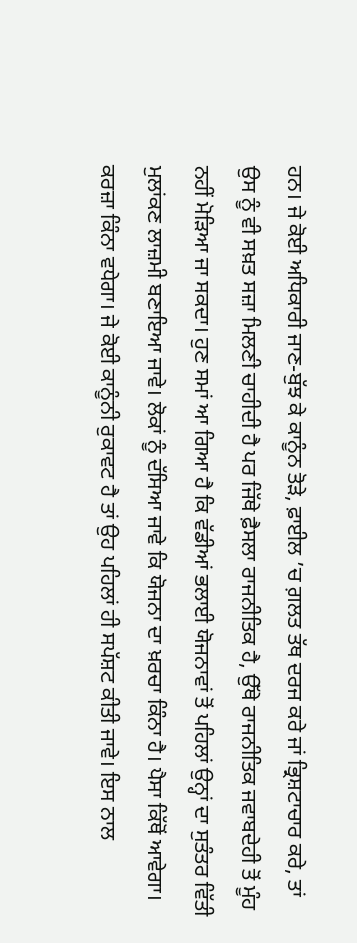ਹਨ। ਜੇ ਕੋਈ ਅਧਿਕਾਰੀ ਜਾਣ-ਬੁੱਝ ਕੇ ਕਾਨੂੰਨ ਤੋੜੇ, ਫ਼ਾਈਲ ’ਚ ਗ਼ਲਤ ਤੱਥ ਦਰਜ ਕਰੇ ਜਾਂ ਭ੍ਰਿਸ਼ਟਾਚਾਰ ਕਰੇ, ਤਾਂ ਉਸ ਨੂੰ ਵੀ ਸਖ਼ਤ ਸਜ਼ਾ ਮਿਲਣੀ ਚਾਹੀਦੀ ਹੈ ਪਰ ਜਿੱਥੇ ਫ਼ੈਸਲਾ ਰਾਜਨੀਤਿਕ ਹੈ, ਉੱਥੇ ਰਾਜਨੀਤਿਕ ਜਵਾਬਦੇਹੀ ਤੋਂ ਮੂੰਹ ਨਹੀਂ ਮੋੜਿਆ ਜਾ ਸਕਦਾ। ਹੁਣ ਸਮਾਂ ਆ ਗਿਆ ਹੈ ਕਿ ਵੱਡੀਆਂ ਭਲਾਈ ਯੋਜਨਾਵਾਂ ਤੋਂ ਪਹਿਲਾਂ ਉਨ੍ਹਾਂ ਦਾ ਸੁਤੰਤਰ ਵਿੱਤੀ ਮੁਲਾਂਕਣ ਲਾਜ਼ਮੀ ਬਣਾਇਆ ਜਾਵੇ। ਲੋਕਾਂ ਨੂੰ ਦੱਸਿਆ ਜਾਵੇ ਕਿ ਯੋਜਨਾ ਦਾ ਖ਼ਰਚਾ ਕਿੰਨਾ ਹੈ। ਪੈਸਾ ਕਿੱਥੋਂ ਆਵੇਗਾ। ਕਰਜ਼ਾ ਕਿੰਨਾ ਵਧੇਗਾ। ਜੇ ਕੋਈ ਕਾਨੂੰਨੀ ਰੁਕਾਵਟ ਹੈ ਤਾਂ ਉਹ ਪਹਿਲਾਂ ਹੀ ਸਪੱਸ਼ਟ ਕੀਤੀ ਜਾਵੇ। ਇਸ ਨਾਲ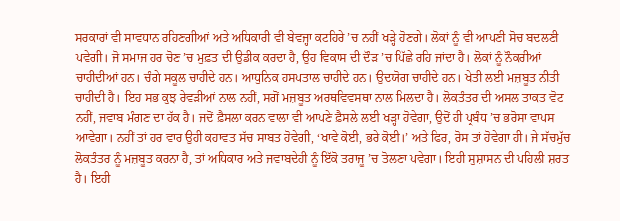ਸਰਕਾਰਾਂ ਵੀ ਸਾਵਧਾਨ ਰਹਿਣਗੀਆਂ ਅਤੇ ਅਧਿਕਾਰੀ ਵੀ ਬੇਵਜ੍ਹਾ ਕਟਹਿਰੇ ’ਚ ਨਹੀਂ ਖੜ੍ਹੇ ਹੋਣਗੇ। ਲੋਕਾਂ ਨੂੰ ਵੀ ਆਪਣੀ ਸੋਚ ਬਦਲਣੀ ਪਵੇਗੀ। ਜੋ ਸਮਾਜ ਹਰ ਚੋਣ ’ਚ ਮੁਫ਼ਤ ਦੀ ਉਡੀਕ ਕਰਦਾ ਹੈ, ਉਹ ਵਿਕਾਸ ਦੀ ਦੌੜ ’ਚ ਪਿੱਛੇ ਰਹਿ ਜਾਂਦਾ ਹੈ। ਲੋਕਾਂ ਨੂੰ ਨੌਕਰੀਆਂ ਚਾਹੀਦੀਆਂ ਹਨ। ਚੰਗੇ ਸਕੂਲ ਚਾਹੀਦੇ ਹਨ। ਆਧੁਨਿਕ ਹਸਪਤਾਲ ਚਾਹੀਦੇ ਹਨ। ਉਦਯੋਗ ਚਾਹੀਦੇ ਹਨ। ਖੇਤੀ ਲਈ ਮਜ਼ਬੂਤ ਨੀਤੀ ਚਾਹੀਦੀ ਹੈ। ਇਹ ਸਭ ਕੁਝ ਰੇਵੜੀਆਂ ਨਾਲ ਨਹੀਂ, ਸਗੋਂ ਮਜ਼ਬੂਤ ਅਰਥਵਿਵਸਥਾ ਨਾਲ ਮਿਲਦਾ ਹੈ। ਲੋਕਤੰਤਰ ਦੀ ਅਸਲ ਤਾਕਤ ਵੋਟ ਨਹੀਂ, ਜਵਾਬ ਮੰਗਣ ਦਾ ਹੱਕ ਹੈ। ਜਦੋਂ ਫ਼ੈਸਲਾ ਕਰਨ ਵਾਲਾ ਵੀ ਆਪਣੇ ਫ਼ੈਸਲੇ ਲਈ ਖੜ੍ਹਾ ਹੋਵੇਗਾ, ਉਦੋਂ ਹੀ ਪ੍ਰਬੰਧ ’ਚ ਭਰੋਸਾ ਵਾਪਸ ਆਵੇਗਾ। ਨਹੀਂ ਤਾਂ ਹਰ ਵਾਰ ਉਹੀ ਕਹਾਵਤ ਸੱਚ ਸਾਬਤ ਹੋਵੇਗੀ, ‘ਖਾਵੇ ਕੋਈ, ਭਰੇ ਕੋਈ।’ ਅਤੇ ਫਿਰ, ਰੋਸ ਤਾਂ ਹੋਵੇਗਾ ਹੀ। ਜੇ ਸੱਚਮੁੱਚ ਲੋਕਤੰਤਰ ਨੂੰ ਮਜ਼ਬੂਤ ਕਰਨਾ ਹੈ, ਤਾਂ ਅਧਿਕਾਰ ਅਤੇ ਜਵਾਬਦੇਹੀ ਨੂੰ ਇੱਕੋ ਤਰਾਜੂ ’ਚ ਤੋਲਣਾ ਪਵੇਗਾ। ਇਹੀ ਸੁਸ਼ਾਸਨ ਦੀ ਪਹਿਲੀ ਸ਼ਰਤ ਹੈ। ਇਹੀ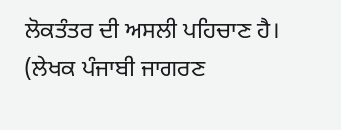ਲੋਕਤੰਤਰ ਦੀ ਅਸਲੀ ਪਹਿਚਾਣ ਹੈ।
(ਲੇਖਕ ਪੰਜਾਬੀ ਜਾਗਰਣ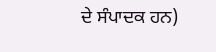ਦੇ ਸੰਪਾਦਕ ਹਨ)